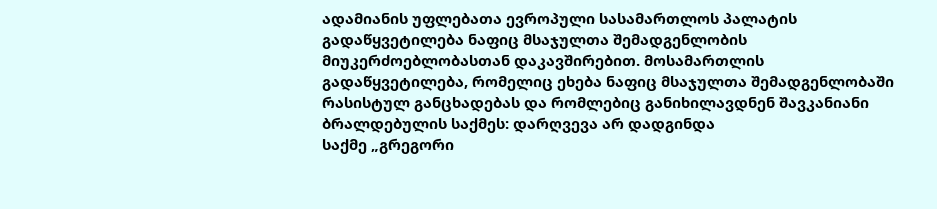ადამიანის უფლებათა ევროპული სასამართლოს პალატის გადაწყვეტილება ნაფიც მსაჯულთა შემადგენლობის მიუკერძოებლობასთან დაკავშირებით. მოსამართლის გადაწყვეტილება, რომელიც ეხება ნაფიც მსაჯულთა შემადგენლობაში რასისტულ განცხადებას და რომლებიც განიხილავდნენ შავკანიანი ბრალდებულის საქმეს: დარღვევა არ დადგინდა
საქმე „გრეგორი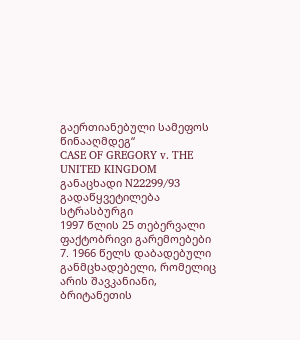გაერთიანებული სამეფოს წინააღმდეგ“
CASE OF GREGORY v. THE UNITED KINGDOM
განაცხადი N22299/93
გადაწყვეტილება
სტრასბურგი
1997 წლის 25 თებერვალი
ფაქტობრივი გარემოებები
7. 1966 წელს დაბადებული განმცხადებელი, რომელიც არის შავკანიანი, ბრიტანეთის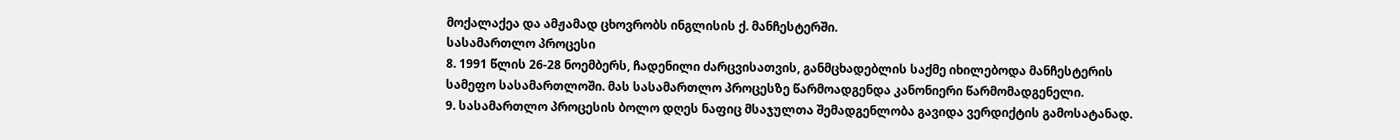მოქალაქეა და ამჟამად ცხოვრობს ინგლისის ქ. მანჩესტერში.
სასამართლო პროცესი
8. 1991 წლის 26-28 ნოემბერს, ჩადენილი ძარცვისათვის, განმცხადებლის საქმე იხილებოდა მანჩესტერის სამეფო სასამართლოში. მას სასამართლო პროცესზე წარმოადგენდა კანონიერი წარმომადგენელი.
9. სასამართლო პროცესის ბოლო დღეს ნაფიც მსაჯულთა შემადგენლობა გავიდა ვერდიქტის გამოსატანად.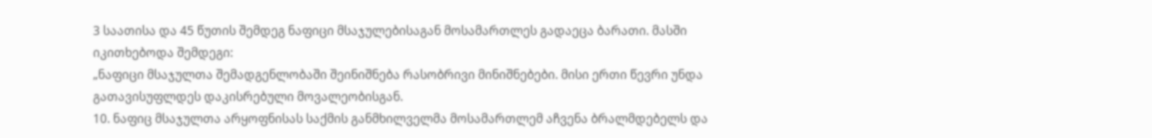3 საათისა და 45 წუთის შემდეგ ნაფიცი მსაჯულებისაგან მოსამართლეს გადაეცა ბარათი. მასში იკითხებოდა შემდეგი:
„ნაფიცი მსაჯულთა შემადგენლობაში შეინიშნება რასობრივი მინიშნებები. მისი ერთი წევრი უნდა გათავისუფლდეს დაკისრებული მოვალეობისგან.
10. ნაფიც მსაჯულთა არყოფნისას საქმის განმხილველმა მოსამართლემ აჩვენა ბრალმდებელს და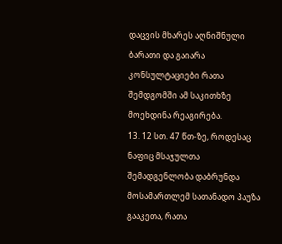დაცვის მხარეს აღნიშნული ბარათი და გაიარა კონსულტაციები რათა შემდგომში ამ საკითხზე მოეხდინა რეაგირება.
13. 12 სთ. 47 წთ-ზე, როდესაც ნაფიც მსაჯულთა შემადგენლობა დაბრუნდა მოსამართლემ სათანადო პაუზა გააკეთა, რათა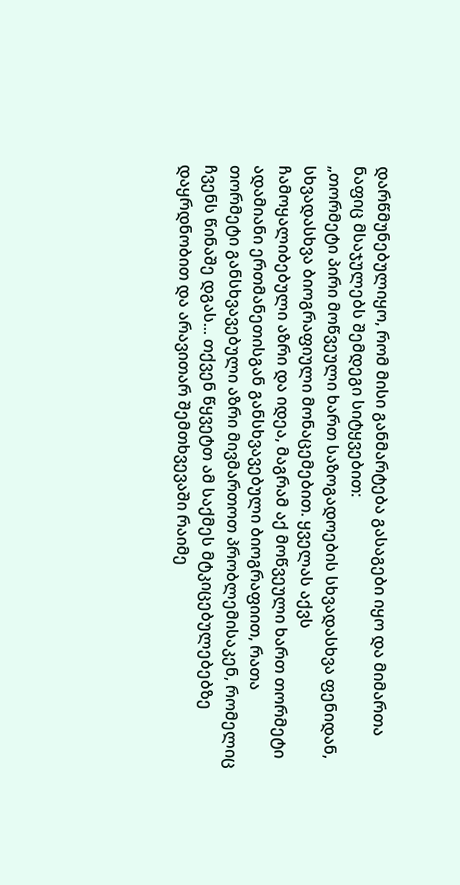დარწმუნებულიყო, რომ მისი განმარტება გასაგები იყო და მიმართა ნაფიც მსაჯულებს შემდეგი სიტყვებით:
„თორმეტი პირი მოწვეული ხართ საზოგადოების სხვადასხვა ფენიდან, სხვადასხვა ბიოგრაფიული მონაცემებით. ყველას აქვს ჩამოყალიბებული აზრი და იდეა, მაგრამ აქ მოწვეული ხართ თორმეტი ადამიანი ერთმანეთისგან განსხვავებული ბიოგრაფიით, რათა თორმეტი განსხვავებული აზრი მივმართოთ პრობლემისაკენ, რომელიც ჩვენს წინაშე დგას... თქვენ წყვეტთ ამ საქმეს მტკიცებულებებზე დაყრდნობით და არავითარ შემთხვევაში რაიმე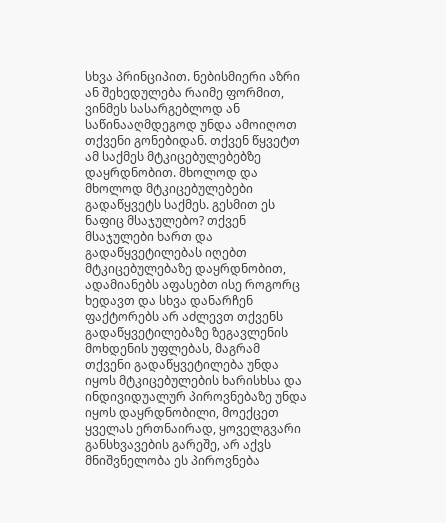სხვა პრინციპით. ნებისმიერი აზრი ან შეხედულება რაიმე ფორმით, ვინმეს სასარგებლოდ ან საწინააღმდეგოდ უნდა ამოიღოთ თქვენი გონებიდან. თქვენ წყვეტთ ამ საქმეს მტკიცებულებებზე დაყრდნობით. მხოლოდ და მხოლოდ მტკიცებულებები გადაწყვეტს საქმეს. გესმით ეს ნაფიც მსაჯულებო? თქვენ მსაჯულები ხართ და გადაწყვეტილებას იღებთ მტკიცებულებაზე დაყრდნობით, ადამიანებს აფასებთ ისე როგორც ხედავთ და სხვა დანარჩენ ფაქტორებს არ აძლევთ თქვენს გადაწყვეტილებაზე ზეგავლენის მოხდენის უფლებას, მაგრამ თქვენი გადაწყვეტილება უნდა იყოს მტკიცებულების ხარისხსა და ინდივიდუალურ პიროვნებაზე უნდა იყოს დაყრდნობილი, მოექცეთ ყველას ერთნაირად, ყოველგვარი განსხვავების გარეშე, არ აქვს მნიშვნელობა ეს პიროვნება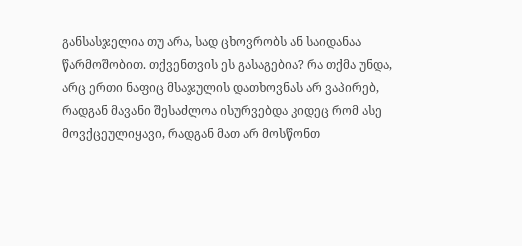განსასჯელია თუ არა, სად ცხოვრობს ან საიდანაა წარმოშობით. თქვენთვის ეს გასაგებია? რა თქმა უნდა, არც ერთი ნაფიც მსაჯულის დათხოვნას არ ვაპირებ, რადგან მავანი შესაძლოა ისურვებდა კიდეც რომ ასე მოვქცეულიყავი, რადგან მათ არ მოსწონთ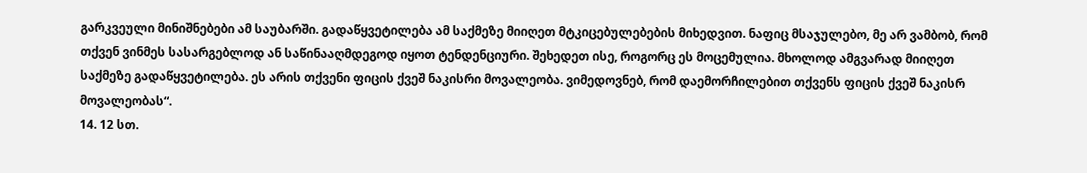გარკვეული მინიშნებები ამ საუბარში. გადაწყვეტილება ამ საქმეზე მიიღეთ მტკიცებულებების მიხედვით. ნაფიც მსაჯულებო, მე არ ვამბობ, რომ თქვენ ვინმეს სასარგებლოდ ან საწინააღმდეგოდ იყოთ ტენდენციური. შეხედეთ ისე, როგორც ეს მოცემულია. მხოლოდ ამგვარად მიიღეთ საქმეზე გადაწყვეტილება. ეს არის თქვენი ფიცის ქვეშ ნაკისრი მოვალეობა. ვიმედოვნებ, რომ დაემორჩილებით თქვენს ფიცის ქვეშ ნაკისრ მოვალეობას“.
14. 12 სთ.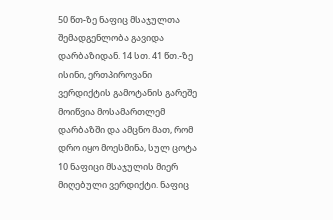50 წთ-ზე ნაფიც მსაჯულთა შემადგენლობა გავიდა დარბაზიდან. 14 სთ. 41 წთ.-ზე ისინი, ერთპიროვანი ვერდიქტის გამოტანის გარეშე მოიწვია მოსამართლემ დარბაზში და ამცნო მათ, რომ დრო იყო მოესმინა, სულ ცოტა 10 ნაფიცი მსაჯულის მიერ მიღებული ვერდიქტი. ნაფიც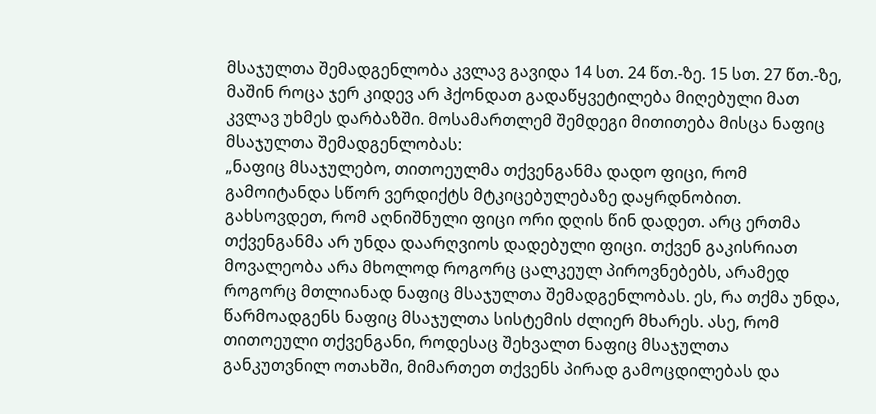მსაჯულთა შემადგენლობა კვლავ გავიდა 14 სთ. 24 წთ.-ზე. 15 სთ. 27 წთ.-ზე, მაშინ როცა ჯერ კიდევ არ ჰქონდათ გადაწყვეტილება მიღებული მათ კვლავ უხმეს დარბაზში. მოსამართლემ შემდეგი მითითება მისცა ნაფიც მსაჯულთა შემადგენლობას:
„ნაფიც მსაჯულებო, თითოეულმა თქვენგანმა დადო ფიცი, რომ გამოიტანდა სწორ ვერდიქტს მტკიცებულებაზე დაყრდნობით. გახსოვდეთ, რომ აღნიშნული ფიცი ორი დღის წინ დადეთ. არც ერთმა თქვენგანმა არ უნდა დაარღვიოს დადებული ფიცი. თქვენ გაკისრიათ მოვალეობა არა მხოლოდ როგორც ცალკეულ პიროვნებებს, არამედ როგორც მთლიანად ნაფიც მსაჯულთა შემადგენლობას. ეს, რა თქმა უნდა, წარმოადგენს ნაფიც მსაჯულთა სისტემის ძლიერ მხარეს. ასე, რომ თითოეული თქვენგანი, როდესაც შეხვალთ ნაფიც მსაჯულთა განკუთვნილ ოთახში, მიმართეთ თქვენს პირად გამოცდილებას და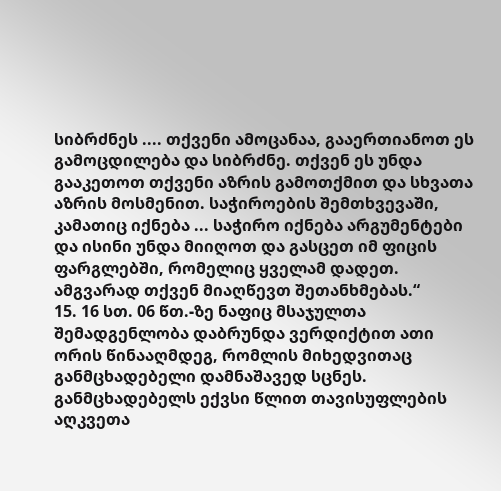სიბრძნეს .... თქვენი ამოცანაა, გააერთიანოთ ეს გამოცდილება და სიბრძნე. თქვენ ეს უნდა გააკეთოთ თქვენი აზრის გამოთქმით და სხვათა აზრის მოსმენით. საჭიროების შემთხვევაში, კამათიც იქნება ... საჭირო იქნება არგუმენტები და ისინი უნდა მიიღოთ და გასცეთ იმ ფიცის ფარგლებში, რომელიც ყველამ დადეთ. ამგვარად თქვენ მიაღწევთ შეთანხმებას.“
15. 16 სთ. 06 წთ.-ზე ნაფიც მსაჯულთა შემადგენლობა დაბრუნდა ვერდიქტით ათი ორის წინააღმდეგ, რომლის მიხედვითაც განმცხადებელი დამნაშავედ სცნეს. განმცხადებელს ექვსი წლით თავისუფლების აღკვეთა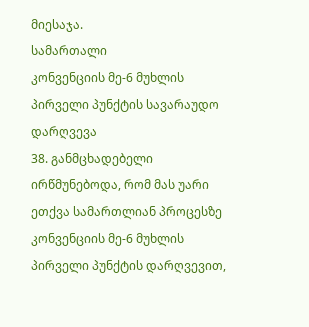მიესაჯა.
სამართალი
კონვენციის მე-6 მუხლის პირველი პუნქტის სავარაუდო დარღვევა
38. განმცხადებელი ირწმუნებოდა, რომ მას უარი ეთქვა სამართლიან პროცესზე კონვენციის მე-6 მუხლის პირველი პუნქტის დარღვევით,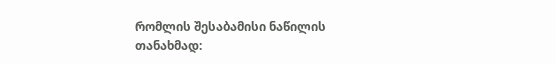რომლის შესაბამისი ნაწილის თანახმად: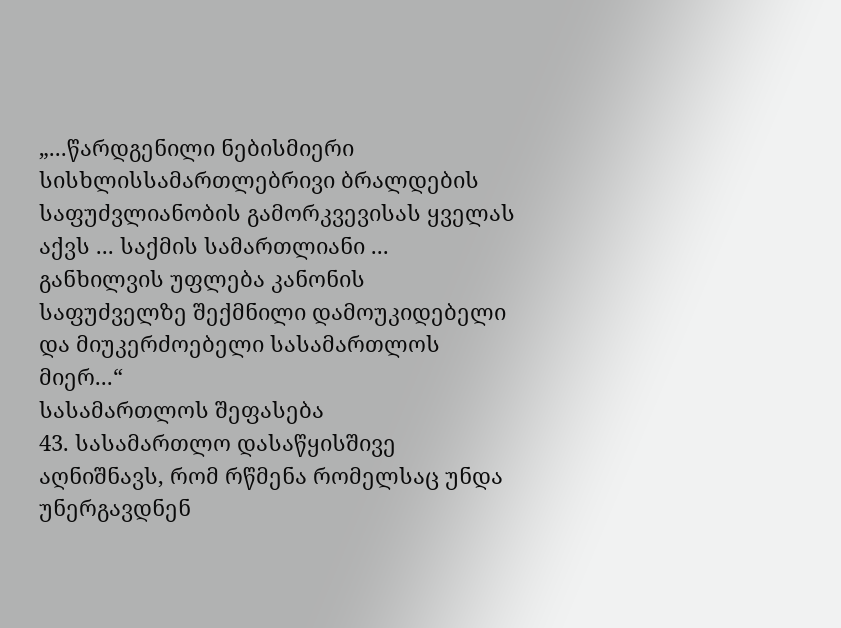„...წარდგენილი ნებისმიერი სისხლისსამართლებრივი ბრალდების საფუძვლიანობის გამორკვევისას ყველას აქვს ... საქმის სამართლიანი ... განხილვის უფლება კანონის საფუძველზე შექმნილი დამოუკიდებელი და მიუკერძოებელი სასამართლოს მიერ...“
სასამართლოს შეფასება
43. სასამართლო დასაწყისშივე აღნიშნავს, რომ რწმენა რომელსაც უნდა უნერგავდნენ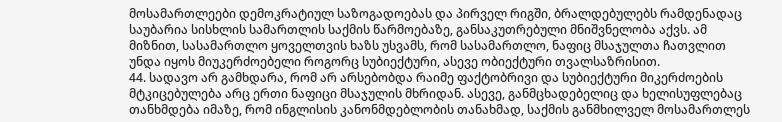მოსამართლეები დემოკრატიულ საზოგადოებას და პირველ რიგში, ბრალდებულებს რამდენადაც საუბარია სისხლის სამართლის საქმის წარმოებაზე, განსაკუთრებული მნიშვნელობა აქვს. ამ მიზნით, სასამართლო ყოველთვის ხაზს უსვამს, რომ სასამართლო, ნაფიც მსაჯულთა ჩათვლით უნდა იყოს მიუკერძოებელი როგორც სუბიექტური, ასევე ობიექტური თვალსაზრისით.
44. სადავო არ გამხდარა, რომ არ არსებობდა რაიმე ფაქტობრივი და სუბიექტური მიკერძოების მტკიცებულება არც ერთი ნაფიცი მსაჯულის მხრიდან. ასევე, განმცხადებელიც და ხელისუფლებაც თანხმდება იმაზე, რომ ინგლისის კანონმდებლობის თანახმად, საქმის განმხილველ მოსამართლეს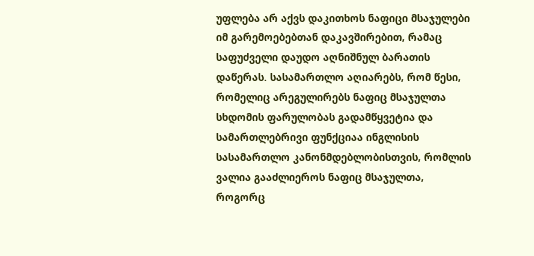უფლება არ აქვს დაკითხოს ნაფიცი მსაჯულები იმ გარემოებებთან დაკავშირებით, რამაც საფუძველი დაუდო აღნიშნულ ბარათის დაწერას. სასამართლო აღიარებს, რომ წესი, რომელიც არეგულირებს ნაფიც მსაჯულთა სხდომის ფარულობას გადამწყვეტია და სამართლებრივი ფუნქციაა ინგლისის სასამართლო კანონმდებლობისთვის, რომლის ვალია გააძლიეროს ნაფიც მსაჯულთა, როგორც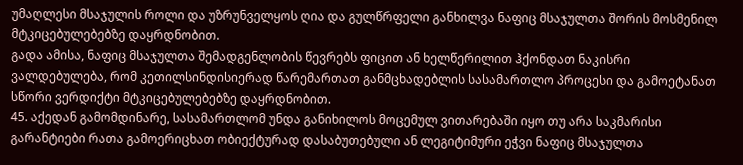უმაღლესი მსაჯულის როლი და უზრუნველყოს ღია და გულწრფელი განხილვა ნაფიც მსაჯულთა შორის მოსმენილ მტკიცებულებებზე დაყრდნობით.
გადა ამისა, ნაფიც მსაჯულთა შემადგენლობის წევრებს ფიცით ან ხელწერილით ჰქონდათ ნაკისრი ვალდებულება, რომ კეთილსინდისიერად წარემართათ განმცხადებლის სასამართლო პროცესი და გამოეტანათ სწორი ვერდიქტი მტკიცებულებებზე დაყრდნობით.
45. აქედან გამომდინარე, სასამართლომ უნდა განიხილოს მოცემულ ვითარებაში იყო თუ არა საკმარისი გარანტიები რათა გამოერიცხათ ობიექტურად დასაბუთებული ან ლეგიტიმური ეჭვი ნაფიც მსაჯულთა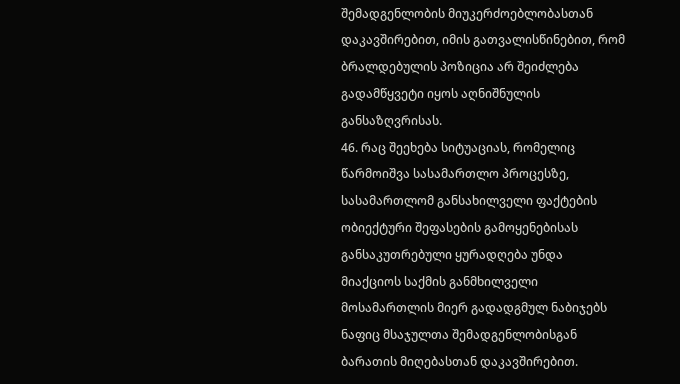შემადგენლობის მიუკერძოებლობასთან დაკავშირებით, იმის გათვალისწინებით, რომ ბრალდებულის პოზიცია არ შეიძლება გადამწყვეტი იყოს აღნიშნულის განსაზღვრისას.
46. რაც შეეხება სიტუაციას, რომელიც წარმოიშვა სასამართლო პროცესზე, სასამართლომ განსახილველი ფაქტების ობიექტური შეფასების გამოყენებისას განსაკუთრებული ყურადღება უნდა მიაქციოს საქმის განმხილველი მოსამართლის მიერ გადადგმულ ნაბიჯებს ნაფიც მსაჯულთა შემადგენლობისგან ბარათის მიღებასთან დაკავშირებით.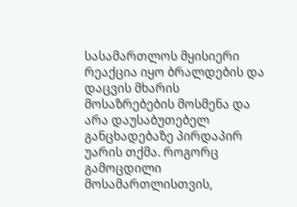სასამართლოს მყისიერი რეაქცია იყო ბრალდების და დაცვის მხარის მოსაზრებების მოსმენა და არა დაუსაბუთებელ განცხადებაზე პირდაპირ უარის თქმა. როგორც გამოცდილი მოსამართლისთვის,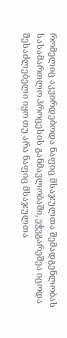რომელიც აკვირდებოდა ნაფიც მსაჯულთა შემადგენლობას სასამართლო პროცესის განმავლობაში, ეჭვგარეშეა იცოდა შესაძლებელი იყო თუ არა ნაფიც მსაჯულთა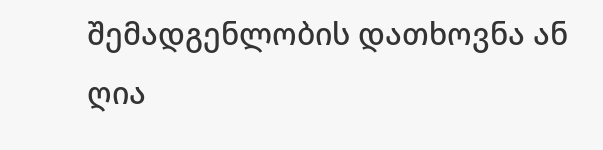შემადგენლობის დათხოვნა ან ღია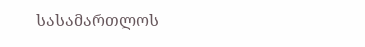სასამართლოს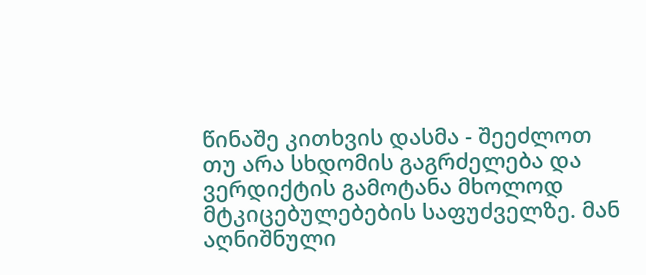წინაშე კითხვის დასმა - შეეძლოთ თუ არა სხდომის გაგრძელება და ვერდიქტის გამოტანა მხოლოდ მტკიცებულებების საფუძველზე. მან აღნიშნული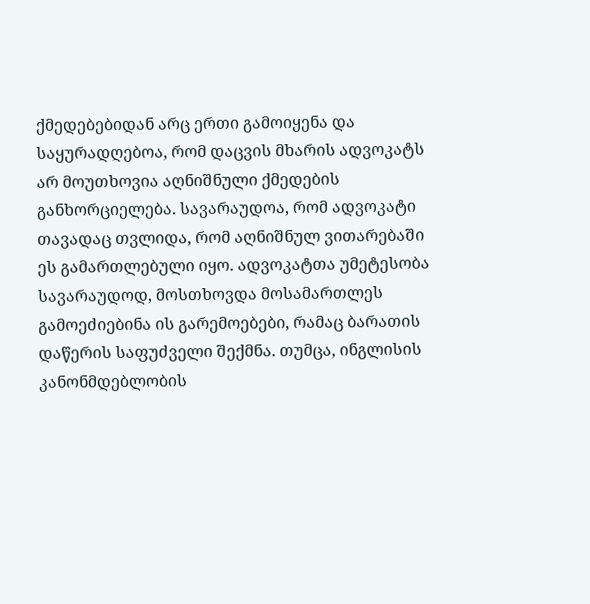ქმედებებიდან არც ერთი გამოიყენა და საყურადღებოა, რომ დაცვის მხარის ადვოკატს არ მოუთხოვია აღნიშნული ქმედების განხორციელება. სავარაუდოა, რომ ადვოკატი თავადაც თვლიდა, რომ აღნიშნულ ვითარებაში ეს გამართლებული იყო. ადვოკატთა უმეტესობა სავარაუდოდ, მოსთხოვდა მოსამართლეს გამოეძიებინა ის გარემოებები, რამაც ბარათის დაწერის საფუძველი შექმნა. თუმცა, ინგლისის კანონმდებლობის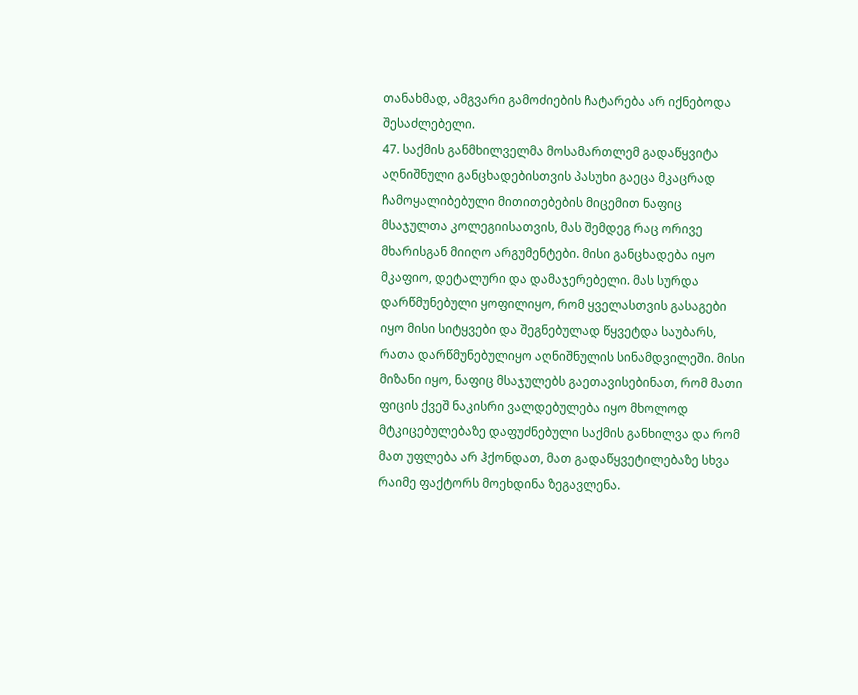თანახმად, ამგვარი გამოძიების ჩატარება არ იქნებოდა შესაძლებელი.
47. საქმის განმხილველმა მოსამართლემ გადაწყვიტა აღნიშნული განცხადებისთვის პასუხი გაეცა მკაცრად ჩამოყალიბებული მითითებების მიცემით ნაფიც მსაჯულთა კოლეგიისათვის, მას შემდეგ რაც ორივე მხარისგან მიიღო არგუმენტები. მისი განცხადება იყო მკაფიო, დეტალური და დამაჯერებელი. მას სურდა დარწმუნებული ყოფილიყო, რომ ყველასთვის გასაგები იყო მისი სიტყვები და შეგნებულად წყვეტდა საუბარს, რათა დარწმუნებულიყო აღნიშნულის სინამდვილეში. მისი მიზანი იყო, ნაფიც მსაჯულებს გაეთავისებინათ, რომ მათი ფიცის ქვეშ ნაკისრი ვალდებულება იყო მხოლოდ მტკიცებულებაზე დაფუძნებული საქმის განხილვა და რომ მათ უფლება არ ჰქონდათ, მათ გადაწყვეტილებაზე სხვა რაიმე ფაქტორს მოეხდინა ზეგავლენა.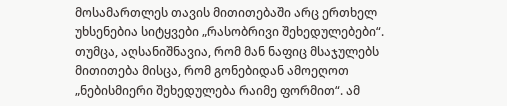მოსამართლეს თავის მითითებაში არც ერთხელ უხსენებია სიტყვები „რასობრივი შეხედულებები“. თუმცა, აღსანიშნავია, რომ მან ნაფიც მსაჯულებს მითითება მისცა, რომ გონებიდან ამოეღოთ „ნებისმიერი შეხედულება რაიმე ფორმით“. ამ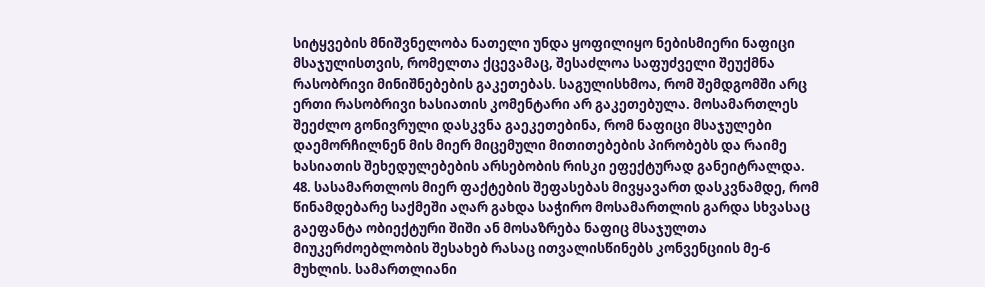სიტყვების მნიშვნელობა ნათელი უნდა ყოფილიყო ნებისმიერი ნაფიცი მსაჯულისთვის, რომელთა ქცევამაც, შესაძლოა საფუძველი შეუქმნა რასობრივი მინიშნებების გაკეთებას. საგულისხმოა, რომ შემდგომში არც ერთი რასობრივი ხასიათის კომენტარი არ გაკეთებულა. მოსამართლეს შეეძლო გონივრული დასკვნა გაეკეთებინა, რომ ნაფიცი მსაჯულები დაემორჩილნენ მის მიერ მიცემული მითითებების პირობებს და რაიმე ხასიათის შეხედულებების არსებობის რისკი ეფექტურად განეიტრალდა.
48. სასამართლოს მიერ ფაქტების შეფასებას მივყავართ დასკვნამდე, რომ წინამდებარე საქმეში აღარ გახდა საჭირო მოსამართლის გარდა სხვასაც გაეფანტა ობიექტური შიში ან მოსაზრება ნაფიც მსაჯულთა მიუკერძოებლობის შესახებ რასაც ითვალისწინებს კონვენციის მე-6 მუხლის. სამართლიანი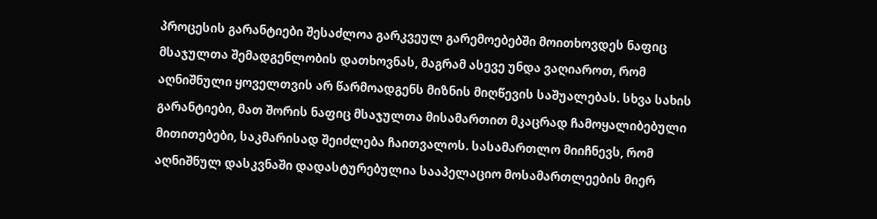პროცესის გარანტიები შესაძლოა გარკვეულ გარემოებებში მოითხოვდეს ნაფიც მსაჯულთა შემადგენლობის დათხოვნას, მაგრამ ასევე უნდა ვაღიაროთ, რომ აღნიშნული ყოველთვის არ წარმოადგენს მიზნის მიღწევის საშუალებას. სხვა სახის გარანტიები, მათ შორის ნაფიც მსაჯულთა მისამართით მკაცრად ჩამოყალიბებული მითითებები, საკმარისად შეიძლება ჩაითვალოს. სასამართლო მიიჩნევს, რომ აღნიშნულ დასკვნაში დადასტურებულია სააპელაციო მოსამართლეების მიერ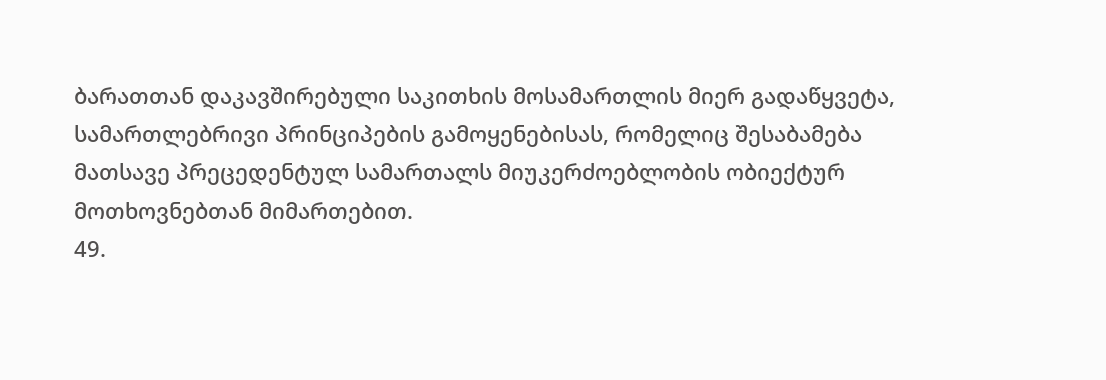ბარათთან დაკავშირებული საკითხის მოსამართლის მიერ გადაწყვეტა, სამართლებრივი პრინციპების გამოყენებისას, რომელიც შესაბამება მათსავე პრეცედენტულ სამართალს მიუკერძოებლობის ობიექტურ მოთხოვნებთან მიმართებით.
49.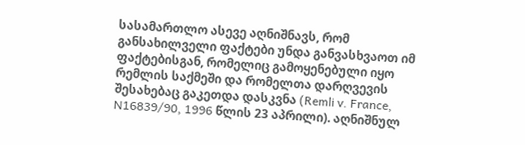სასამართლო ასევე აღნიშნავს, რომ განსახილველი ფაქტები უნდა განვასხვაოთ იმ ფაქტებისგან, რომელიც გამოყენებული იყო რემლის საქმეში და რომელთა დარღვევის შესახებაც გაკეთდა დასკვნა (Remli v. France, N16839/90, 1996 წლის 23 აპრილი). აღნიშნულ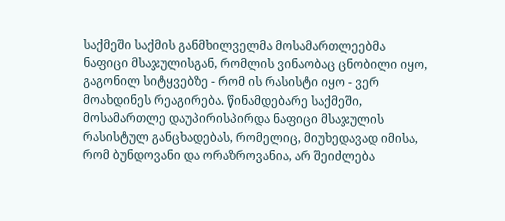საქმეში საქმის განმხილველმა მოსამართლეებმა ნაფიცი მსაჯულისგან, რომლის ვინაობაც ცნობილი იყო, გაგონილ სიტყვებზე - რომ ის რასისტი იყო - ვერ მოახდინეს რეაგირება. წინამდებარე საქმეში, მოსამართლე დაუპირისპირდა ნაფიცი მსაჯულის რასისტულ განცხადებას, რომელიც, მიუხედავად იმისა, რომ ბუნდოვანი და ორაზროვანია, არ შეიძლება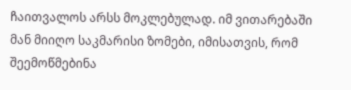ჩაითვალოს არსს მოკლებულად. იმ ვითარებაში მან მიიღო საკმარისი ზომები, იმისათვის, რომ შეემოწმებინა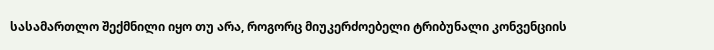სასამართლო შექმნილი იყო თუ არა, როგორც მიუკერძოებელი ტრიბუნალი კონვენციის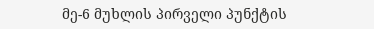მე-6 მუხლის პირველი პუნქტის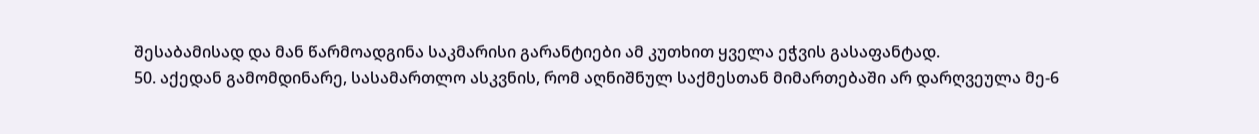შესაბამისად და მან წარმოადგინა საკმარისი გარანტიები ამ კუთხით ყველა ეჭვის გასაფანტად.
50. აქედან გამომდინარე, სასამართლო ასკვნის, რომ აღნიშნულ საქმესთან მიმართებაში არ დარღვეულა მე-6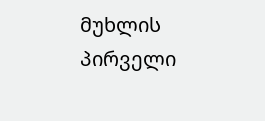მუხლის პირველი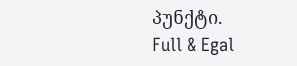პუნქტი.
Full & Egal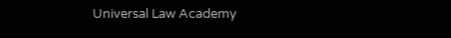Universal Law Academy